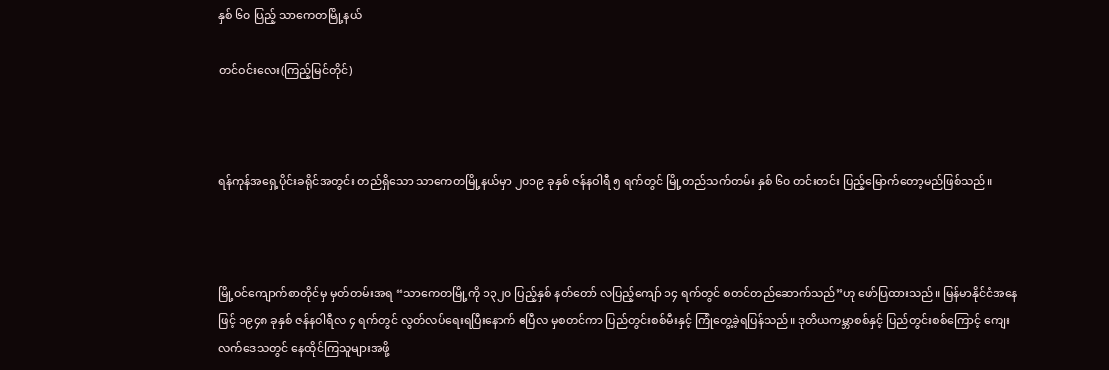နှစ် ၆၀ ပြည့် သာကေတမြို့နယ်

တင်ဝင်းလေး(ကြည့်မြင်တိုင်)



ရန်ကုန်အရှေ့ပိုင်းခရိုင်အတွင်း တည်ရှိသော သာကေတမြို့နယ်မှာ ၂၀၁၉ ခုနှစ် ဇန်နဝါရီ ၅ ရက်တွင် မြို့တည်သက်တမ်း နှစ် ၆၀ တင်းတင်း ပြည့်မြောက်တော့မည်ဖြစ်သည်။



မြို့ဝင်ကျောက်စာတိုင်မှ မှတ်တမ်းအရ “သာကေတမြို့ကို ၁၃၂၀ ပြည့်နှစ် နတ်တော် လပြည့်ကျော် ၁၄ ရက်တွင် စတင်တည်ဆောက်သည်”ဟု ဖော်ပြထားသည်။ မြန်မာနိုင်ငံအနေဖြင့် ၁၉၄၈ ခုနှစ် ဇန်နဝါရီလ ၄ ရက်တွင် လွတ်လပ်ရေးရပြီးနောက် ဧပြီလ မှစတင်ကာ ပြည်တွင်းစစ်မီးနှင့် ကြုံတွေ့ခဲ့ရပြန်သည်။ ဒုတိယကမ္ဘာစစ်နှင့် ပြည်တွင်းစစ်ကြောင့် ကျေးလက်ဒေသတွင် နေထိုင်ကြသူများအဖို့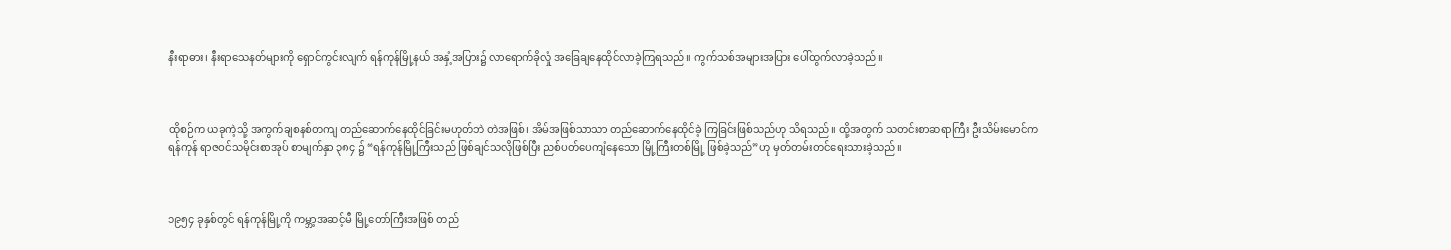နီးရာဓား၊ နီးရာသေနတ်များကို ရှောင်ကွင်းလျက် ရန်ကုန်မြို့နယ် အနှံ့အပြား၌ လာရောက်ခိုလှုံ အခြေချနေထိုင်လာခဲ့ကြရသည်။ ကွက်သစ်အများအပြား ပေါ်ထွက်လာခဲ့သည်။



ထိုစဉ်က ယခုကဲ့သို့ အကွက်ချစနစ်တကျ တည်ဆောက်နေထိုင်ခြင်းမဟုတ်ဘဲ တဲအဖြစ်၊ အိမ်အဖြစ်သာသာ တည်ဆောက်နေထိုင်ခဲ့ ကြခြင်းဖြစ်သည်ဟု သိရသည်။ ထို့အတွက် သတင်းစာဆရာကြီး ဦးသိမ်းမောင်က ရန်ကုန် ရာဇဝင်သမိုင်းစာအုပ် စာမျက်နှာ ၃၈၄ ၌ “ရန်ကုန်မြို့ကြီးသည် ဖြစ်ချင်သလိုဖြစ်ပြီး ညစ်ပတ်ပေကျံနေသော မြို့ကြီးတစ်မြို့ ဖြစ်ခဲ့သည်”ဟု မှတ်တမ်းတင်ရေးသားခဲ့သည်။



၁၉၅၄ ခုနှစ်တွင် ရန်ကုန်မြို့ကို ကမ္ဘာ့အဆင့်မီ မြို့တော်ကြီးအဖြစ် တည်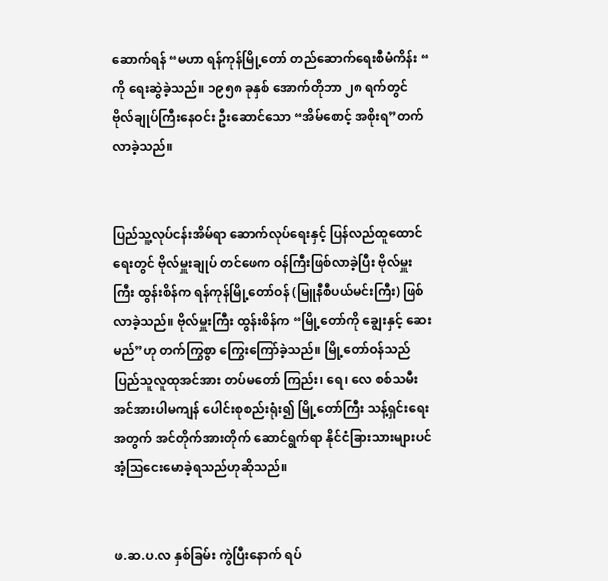ဆောက်ရန် “မဟာ ရန်ကုန်မြို့တော် တည်ဆောက်ရေးစီမံကိန်း “ ကို ရေးဆွဲခဲ့သည်။ ၁၉၅၈ ခုနှစ် အောက်တိုဘာ ၂၈ ရက်တွင် ဗိုလ်ချုပ်ကြီးနေဝင်း ဦးဆောင်သော “အိမ်စောင့် အစိုးရ”တက်လာခဲ့သည်။


ပြည်သူ့လုပ်ငန်းအိမ်ရာ ဆောက်လုပ်ရေးနှင့် ပြန်လည်ထူထောင်ရေးတွင် ဗိုလ်မှူးချုပ် တင်ဖေက ဝန်ကြီးဖြစ်လာခဲ့ပြီး ဗိုလ်မှူးကြီး ထွန်းစိန်က ရန်ကုန်မြို့တော်ဝန် (မြူနီစီပယ်မင်းကြီး) ဖြစ်လာခဲ့သည်။ ဗိုလ်မှူးကြီး ထွန်းစိန်က “မြို့တော်ကို ချွေးနှင့် ဆေးမည်”ဟု တက်ကြွစွာ ကြွေးကြော်ခဲ့သည်။ မြို့တော်ဝန်သည် ပြည်သူလူထုအင်အား တပ်မတော် ကြည်း၊ ရေ၊ လေ စစ်သမီးအင်အားပါမကျန် ပေါင်းစုစည်းရုံး၍ မြို့တော်ကြီး သန့်ရှင်းရေးအတွက် အင်တိုက်အားတိုက် ဆောင်ရွက်ရာ နိုင်ငံခြားသားများပင် အံ့ဩငေးမောခဲ့ရသည်ဟုဆိုသည်။


ဖ.ဆ.ပ.လ နှစ်ခြမ်း ကွဲပြီးနောက် ရပ်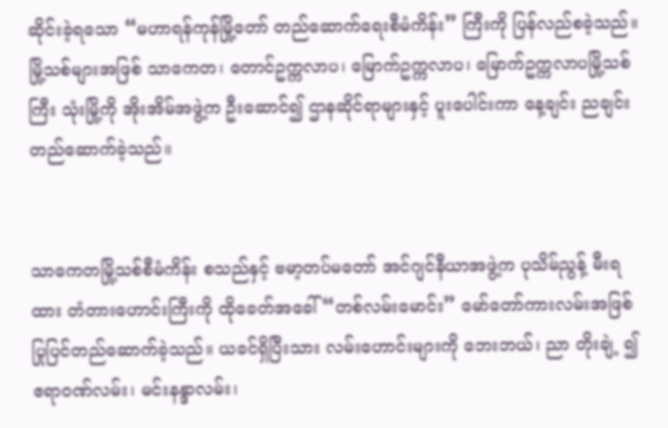ဆိုင်းခဲ့ရသော “မဟာရန်ကုန်မြို့တော် တည်ဆောက်ရေးစီမံကိန်း” ကြီးကို ပြန်လည်စခဲ့သည်။ မြို့သစ်များအဖြစ် သာကေတ၊ တောင်ဥက္ကလာပ၊ မြောက်ဥက္ကလာပ၊ မြောက်ဥက္ကလာပမြို့သစ်ကြီး သုံးမြို့ကို အိုးအိမ်အဖွဲ့က ဦးဆောင်၍ ဌာနဆိုင်ရာများနှင့် ပူးပေါင်းကာ နေ့ချင်း ညချင်း တည်ဆောက်ခဲ့သည်။


သာကေတမြို့သစ်စီမံကိန်း စသည်နှင့် ဗမာ့တပ်မတော် အင်ဂျင်နီယာအဖွဲ့က ပုသိမ်ညွန့် မီးရထား တံတားဟောင်းကြီးကို ထိုခေတ်အခေါ် “တစ်လမ်းမောင်း” မော်တော်ကားလမ်းအဖြစ် ပြုပြင်တည်ဆောက်ခဲ့သည်။ ယခင်ရှိပြီးသား လမ်းဟောင်းများကို ဘေးဘယ်၊ ညာ တိုးချဲ့ ၍ ဧရာဝဏ်လမ်း၊ မင်းနန္ဒာလမ်း၊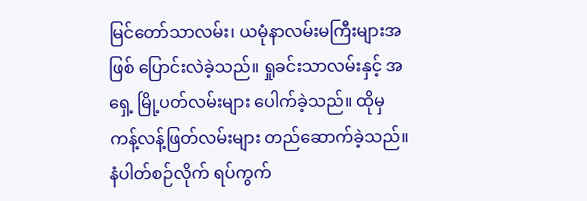မြင်တော်သာလမ်း၊ ယမုံနာလမ်းမကြီးများအဖြစ် ပြောင်းလဲခဲ့သည်။ ရှုခင်းသာလမ်းနှင့် အရှေ့ မြို့ပတ်လမ်းများ ပေါက်ခဲ့သည်။ ထိုမှ ကန့်လန့်ဖြတ်လမ်းများ တည်ဆောက်ခဲ့သည်။ နံပါတ်စဉ်လိုက် ရပ်ကွက်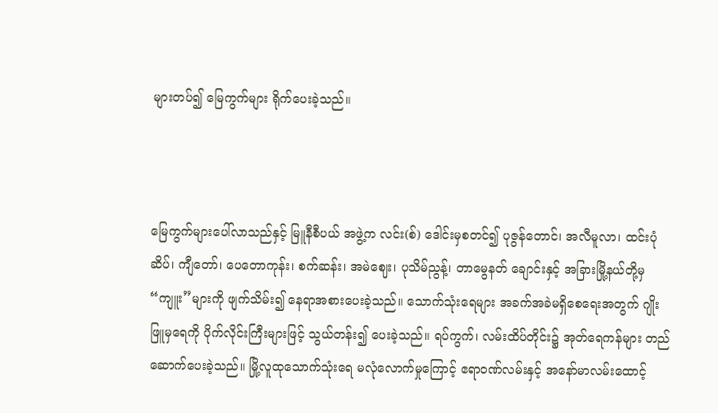များတပ်၍ မြေကွက်များ ရိုက်ပေးခဲ့သည်။



မြေကွက်များပေါ်လာသည်နှင့် မြူနီစီပယ် အဖွဲ့က လင်း(စ်) ဒေါင်းမှစတင်၍ ပုဇွန်တောင်၊ အလီမူလာ၊ ထင်းပုံဆိပ်၊ ကျီတော်၊ ပေတောကုန်း၊ စက်ဆန်း၊ အမဲဈေး၊ ပုသိမ်ညွန့်၊ တာမွေနတ် ချောင်းနှင့် အခြားမြို့နယ်တို့မှ “ကျူး”များကို ဖျက်သိမ်း၍ နေရာအစားပေးခဲ့သည်။ သောက်သုံးရေများ အခက်အခဲမရှိစေရေးအတွက် ဂျိုးဖြူမှရေကို ပိုက်လိုင်းကြီးများဖြင့် သွယ်တန်း၍ ပေးခဲ့သည်။ ရပ်ကွက်၊ လမ်းထိပ်တိုင်း၌ အုတ်ရေကန်များ တည်ဆောက်ပေးခဲ့သည်။ မြို့လူထုသောက်သုံးရေ မလုံလောက်မှုကြောင့် ဧရာဝဏ်လမ်းနှင့် အနော်မာလမ်းထောင့်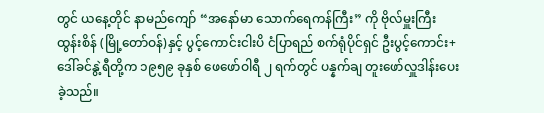တွင် ယနေ့တိုင် နာမည်ကျော် “အနော်မာ သောက်ရေကန်ကြီး” ကို ဗိုလ်မှူးကြီး ထွန်းစိန် (မြို့တော်ဝန်)နှင့် ပွင့်ကောင်းငါးပိ ငံပြာရည် စက်ရုံပိုင်ရှင် ဦးပွင့်ကောင်း+ဒေါ်ခင်နွဲ့ရီတို့က ၁၉၅၉ ခုနှစ် ဖေဖော်ဝါရီ ၂ ရက်တွင် ပန္နက်ချ တူးဖော်လှူဒါန်းပေးခဲ့သည်။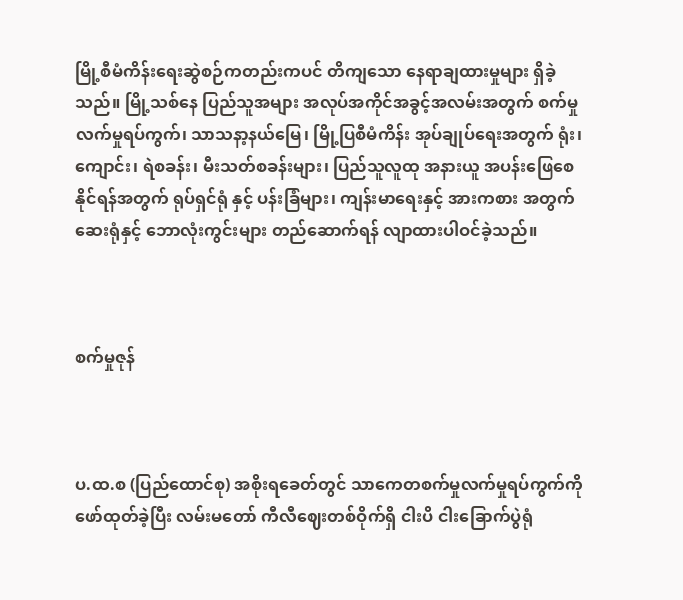မြို့စီမံကိန်းရေးဆွဲစဉ်ကတည်းကပင် တိကျသော နေရာချထားမှုများ ရှိခဲ့သည်။ မြို့သစ်နေ ပြည်သူအများ အလုပ်အကိုင်အခွင့်အလမ်းအတွက် စက်မှုလက်မှုရပ်ကွက်၊ သာသနာ့နယ်မြေ၊ မြို့ပြစီမံကိန်း အုပ်ချုပ်ရေးအတွက် ရုံး၊ ကျောင်း၊ ရဲစခန်း၊ မီးသတ်စခန်းများ၊ ပြည်သူလူထု အနားယူ အပန်းဖြေစေနိုင်ရန်အတွက် ရုပ်ရှင်ရုံ နှင့် ပန်းခြံများ၊ ကျန်းမာရေးနှင့် အားကစား အတွက် ဆေးရုံနှင့် ဘောလုံးကွင်းများ တည်ဆောက်ရန် လျာထားပါဝင်ခဲ့သည်။



စက်မှုဇုန်



ပ.ထ.စ (ပြည်ထောင်စု) အစိုးရခေတ်တွင် သာကေတစက်မှုလက်မှုရပ်ကွက်ကို ဖော်ထုတ်ခဲ့ပြီး လမ်းမတော် ကီလီဈေးတစ်ဝိုက်ရှိ ငါးပိ ငါးခြောက်ပွဲရုံ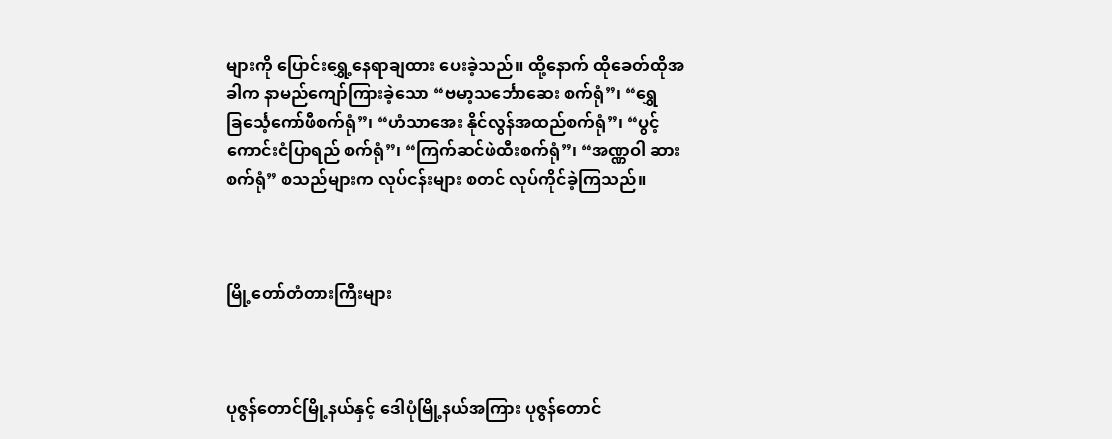များကို ပြောင်းရွှေ့နေရာချထား ပေးခဲ့သည်။ ထို့နောက် ထိုခေတ်ထိုအခါက နာမည်ကျော်ကြားခဲ့သော “ဗမာ့သင်္ဘောဆေး စက်ရုံ”၊ “ရွှေခြင်္သေ့ကော်ဖီစက်ရုံ”၊ “ဟံသာအေး နိုင်လွန်အထည်စက်ရုံ”၊ “ပွင့်ကောင်းငံပြာရည် စက်ရုံ”၊ “ကြက်ဆင်ဖဲထီးစက်ရုံ”၊ “အဏ္ဏဝါ ဆားစက်ရုံ” စသည်များက လုပ်ငန်းများ စတင် လုပ်ကိုင်ခဲ့ကြသည်။



မြို့တော်တံတားကြီးများ



ပုဇွန်တောင်မြို့နယ်နှင့် ဒေါပုံမြို့နယ်အကြား ပုဇွန်တောင်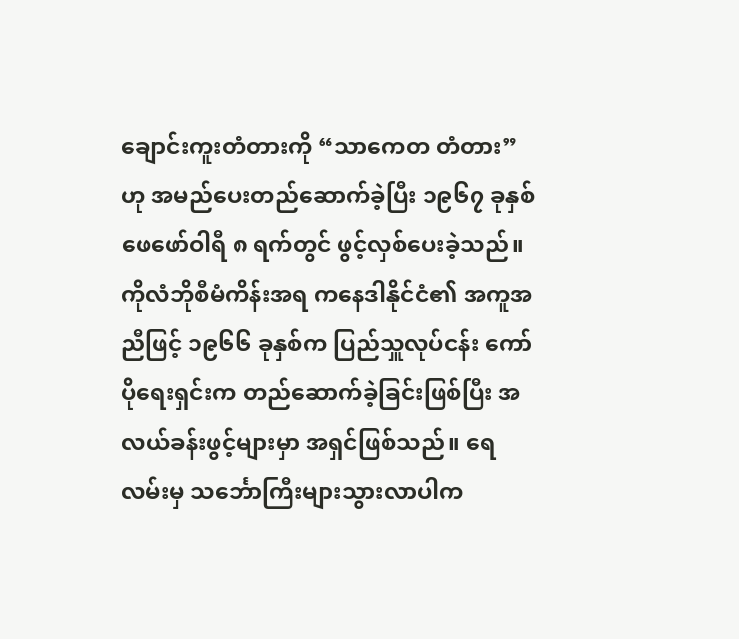ချောင်းကူးတံတားကို “သာကေတ တံတား”ဟု အမည်ပေးတည်ဆောက်ခဲ့ပြီး ၁၉၆၇ ခုနှစ် ဖေဖော်ဝါရီ ၈ ရက်တွင် ဖွင့်လှစ်ပေးခဲ့သည်။ ကိုလံဘိုစီမံကိန်းအရ ကနေဒါနိုင်ငံ၏ အကူအညီဖြင့် ၁၉၆၆ ခုနှစ်က ပြည်သှူလုပ်ငန်း ကော်ပိုရေးရှင်းက တည်ဆောက်ခဲ့ခြင်းဖြစ်ပြီး အလယ်ခန်းဖွင့်များမှာ အရှင်ဖြစ်သည်။ ရေလမ်းမှ သင်္ဘောကြီးများသွားလာပါက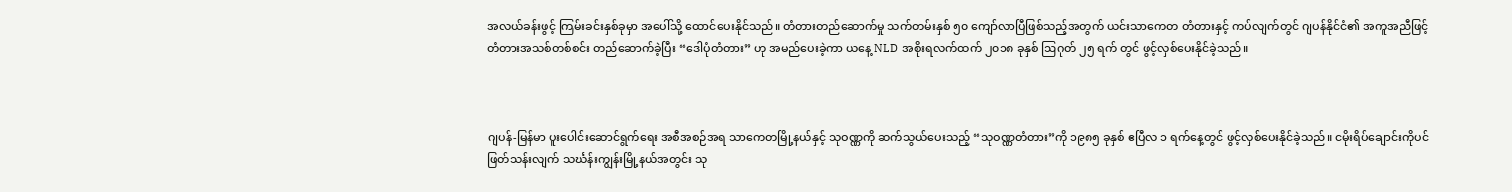အလယ်ခန်းဖွင့် ကြမ်းခင်းနှစ်ခုမှာ အပေါ်သို့ ထောင်ပေးနိုင်သည်။ တံတားတည်ဆောက်မှု သက်တမ်းနှစ် ၅၀ ကျော်လာပြီဖြစ်သည့်အတွက် ယင်းသာကေတ တံတားနှင့် ကပ်လျက်တွင် ဂျပန်နိုင်ငံ၏ အကူအညီဖြင့် တံတားအသစ်တစ်စင်း တည်ဆောက်ခဲ့ပြီး “ဒေါပုံတံတား” ဟု အမည်ပေးခဲ့ကာ ယနေ့ NLD အစိုးရလက်ထက် ၂၀၁၈ ခုနှစ် ဩဂုတ် ၂၅ ရက် တွင် ဖွင့်လှစ်ပေးနိုင်ခဲ့သည်။



ဂျပန်-မြန်မာ ပူးပေါင်းဆောင်ရွက်ရေး အစီအစဉ်အရ သာကေတမြို့နယ်နှင့် သုဝဏ္ဏကို ဆက်သွယ်ပေးသည့် “သုဝဏ္ဏတံတား”ကို ၁၉၈၅ ခုနှစ် ဧပြီလ ၁ ရက်နေ့တွင် ဖွင့်လှစ်ပေးနိုင်ခဲ့သည်။ ငမိုးရိပ်ချောင်းကိုပင် ဖြတ်သန်းလျက် သင်္ဃန်းကျွန်းမြို့နယ်အတွင်း သု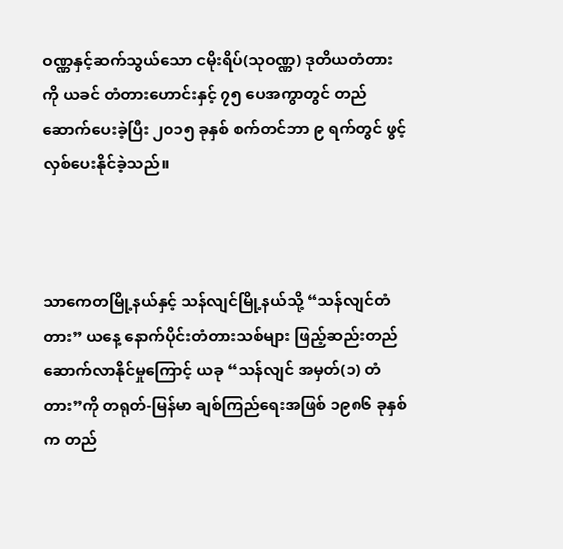ဝဏ္ဏနှင့်ဆက်သွယ်သော ငမိုးရိပ်(သုဝဏ္ဏ) ဒုတိယတံတားကို ယခင် တံတားဟောင်းနှင့် ၇၅ ပေအကွာတွင် တည်ဆောက်ပေးခဲ့ပြီး ၂၀၁၅ ခုနှစ် စက်တင်ဘာ ၉ ရက်တွင် ဖွင့်လှစ်ပေးနိုင်ခဲ့သည်။



သာကေတမြို့နယ်နှင့် သန်လျင်မြို့နယ်သို့ “သန်လျင်တံတား” ယနေ့ နောက်ပိုင်းတံတားသစ်များ ဖြည့်ဆည်းတည်ဆောက်လာနိုင်မှုကြောင့် ယခု “သန်လျင် အမှတ်(၁) တံတား”ကို တရုတ်-မြန်မာ ချစ်ကြည်ရေးအဖြစ် ၁၉၈၆ ခုနှစ်က တည်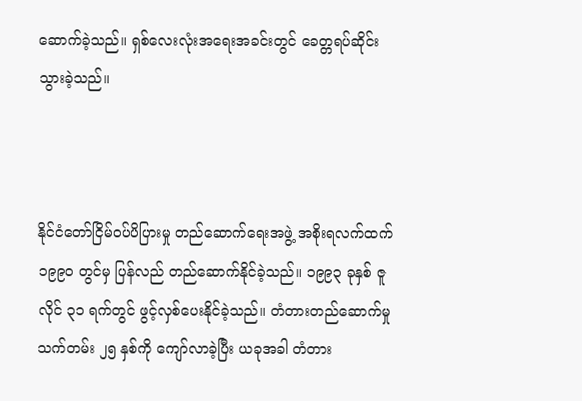ဆောက်ခဲ့သည်။ ရှစ်လေးလုံးအရေးအခင်းတွင် ခေတ္တရပ်ဆိုင်းသွားခဲ့သည်။



နိုင်ငံတော်ငြိမ်ဝပ်ပိပြားမှု တည်ဆောက်ရေးအဖွဲ့ အစိုးရလက်ထက် ၁၉၉၀ တွင်မှ ပြန်လည် တည်ဆောက်နိုင်ခဲ့သည်။ ၁၉၉၃ ခုနှစ် ဇူလိုင် ၃၁ ရက်တွင် ဖွင့်လှစ်ပေးနိုင်ခဲ့သည်။ တံတားတည်ဆောက်မှု သက်တမ်း ၂၅ နှစ်ကို ကျော်လာခဲ့ပြီး ယခုအခါ တံတား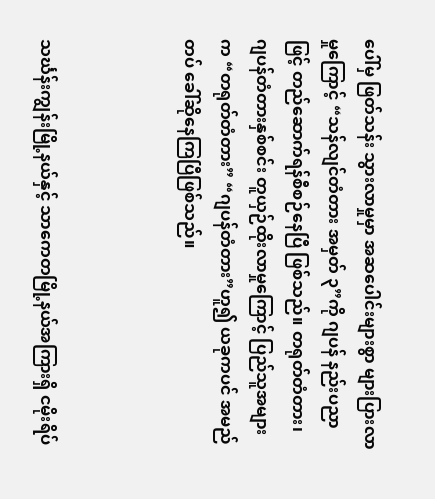ပေါ်မှ ဖြတ်သန်း သွားလာမှုမှာ အဆပေါင်းများစွာ များပြားလာမှုကြောင့် “သန်လျင်တံတား အမှတ် ၃”ကို ဂျပန် နည်းပညာဖြင့် တည်ဆောက်ရန်စီစဉ်နေပြီ ဖြစ်သည်။ တရုတ်တံတား၊ ဂျပန်တံတားနှစ်စင်း တူယှဉ်ထိုးလာမှုကြောင့် ပြည်သူအများက “တရုတ်တံတား” “ဂျပန်တံတား”ဟူ၍ ယခုကပင် အမည်တပ် ခေါ်ဆိုနေကြပြီဖြစ်သည်။



သင်္ဃန်းကျွန်းမြို့နယ်နှင့် သာကေတမြို့နယ်အကြားရှိ ငမိုးရိပ်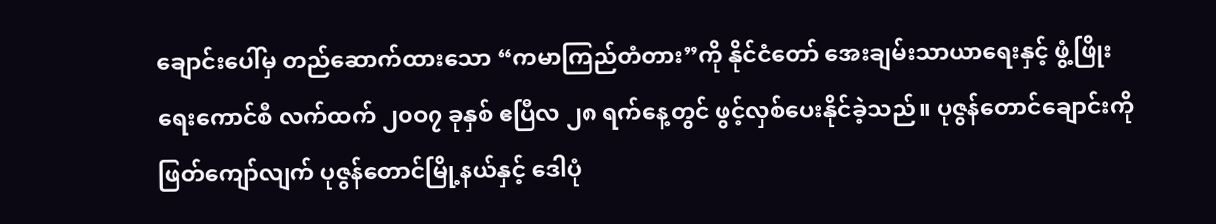ချောင်းပေါ်မှ တည်ဆောက်ထားသော “ကမာကြည်တံတား”ကို နိုင်ငံတော် အေးချမ်းသာယာရေးနှင့် ဖွံ့ဖြိုးရေးကောင်စီ လက်ထက် ၂၀ဝ၇ ခုနှစ် ဧပြီလ ၂၈ ရက်နေ့တွင် ဖွင့်လှစ်ပေးနိုင်ခဲ့သည်။ ပုဇွန်တောင်ချောင်းကို ဖြတ်ကျော်လျက် ပုဇွန်တောင်မြို့နယ်နှင့် ဒေါပုံ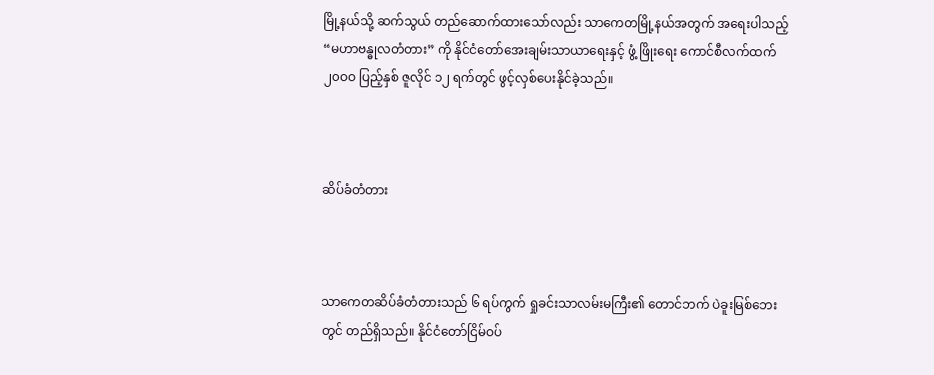မြို့နယ်သို့ ဆက်သွယ် တည်ဆောက်ထားသော်လည်း သာကေတမြို့နယ်အတွက် အရေးပါသည့် “မဟာဗန္ဓုလတံတား” ကို နိုင်ငံတော်အေးချမ်းသာယာရေးနှင့် ဖွံ့ ဖြိုးရေး ကောင်စီလက်ထက် ၂၀ဝဝ ပြည့်နှစ် ဇူလိုင် ၁၂ ရက်တွင် ဖွင့်လှစ်ပေးနိုင်ခဲ့သည်။



ဆိပ်ခံတံတား



သာကေတဆိပ်ခံတံတားသည် ၆ ရပ်ကွက် ရှုခင်းသာလမ်းမကြီး၏ တောင်ဘက် ပဲခူးမြစ်ဘေးတွင် တည်ရှိသည်။ နိုင်ငံတော်ငြိမ်ဝပ်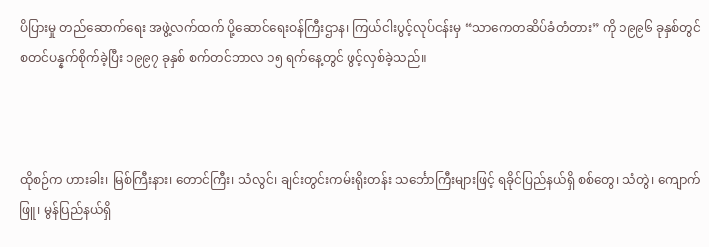ပိပြားမှု တည်ဆောက်ရေး အဖွဲ့လက်ထက် ပို့ဆောင်ရေးဝန်ကြီးဌာန၊ ကြယ်ငါးပွင့်လုပ်ငန်းမှ “သာကေတဆိပ်ခံတံတား” ကို ၁၉၉၆ ခုနှစ်တွင် စတင်ပန္နက်စိုက်ခဲ့ပြီး ၁၉၉၇ ခုနှစ် စက်တင်ဘာလ ၁၅ ရက်နေ့တွင် ဖွင့်လှစ်ခဲ့သည်။



ထိုစဉ်က ဟားခါး၊ မြစ်ကြီးနား၊ တောင်ကြီး၊ သံလွင်၊ ချင်းတွင်းကမ်းရိုးတန်း သင်္ဘောကြီးများဖြင့် ရခိုင်ပြည်နယ်ရှိ စစ်တွေ၊ သံတွဲ၊ ကျောက်ဖြူ၊ မွန်ပြည်နယ်ရှိ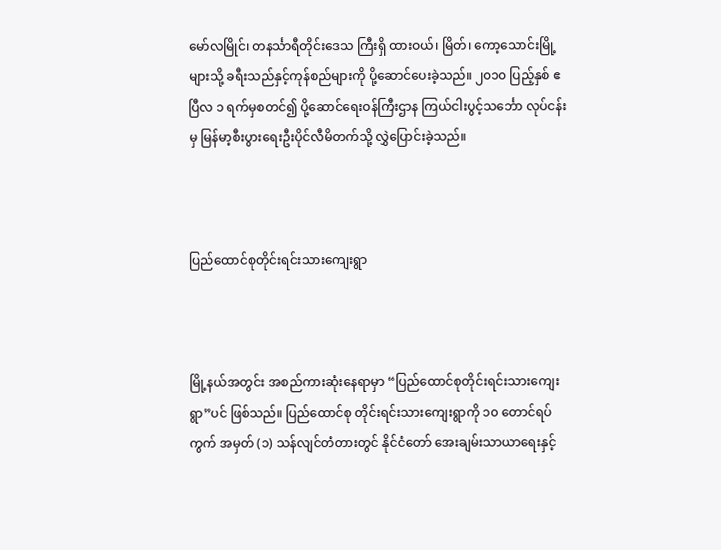မော်လမြိုင်၊ တနင်္သာရီတိုင်းဒေသ ကြီးရှိ ထားဝယ်၊ မြိတ်၊ ကော့သောင်းမြို့များသို့ ခရီးသည်နှင့်ကုန်စည်များကို ပို့ဆောင်ပေးခဲ့သည်။ ၂၀၁၀ ပြည့်နှစ် ဧပြီလ ၁ ရက်မှစတင်၍ ပို့ဆောင်ရေးဝန်ကြီးဌာန ကြယ်ငါးပွင့်သင်္ဘော လုပ်ငန်းမှ မြန်မာ့စီးပွားရေးဦးပိုင်လီမိတက်သို့ လွှဲပြောင်းခဲ့သည်။



ပြည်ထောင်စုတိုင်းရင်းသားကျေးရွာ



မြို့နယ်အတွင်း အစည်ကားဆုံးနေရာမှာ “ပြည်ထောင်စုတိုင်းရင်းသားကျေးရွာ”ပင် ဖြစ်သည်။ ပြည်ထောင်စု တိုင်းရင်းသားကျေးရွာကို ၁၀ တောင်ရပ်ကွက် အမှတ် (၁) သန်လျင်တံတားတွင် နိုင်ငံတော် အေးချမ်းသာယာရေးနှင့်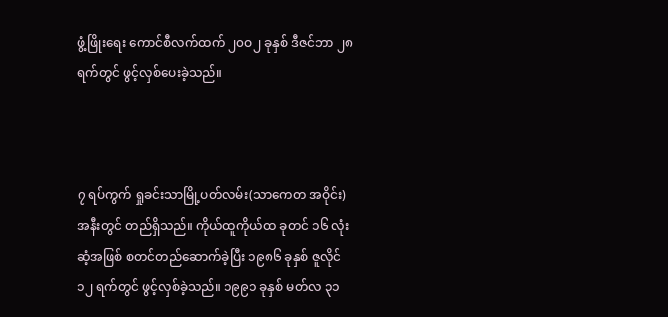ဖွံ့ဖြိုးရေး ကောင်စီလက်ထက် ၂၀ဝ၂ ခုနှစ် ဒီဇင်ဘာ ၂၈ ရက်တွင် ဖွင့်လှစ်ပေးခဲ့သည်။



၇ ရပ်ကွက် ရှုခင်းသာမြို့ပတ်လမ်း(သာကေတ အဝိုင်း) အနီးတွင် တည်ရှိသည်။ ကိုယ်ထူကိုယ်ထ ခုတင် ၁၆ လုံးဆံ့အဖြစ် စတင်တည်ဆောက်ခဲ့ပြီး ၁၉၈၆ ခုနှစ် ဇူလိုင် ၁၂ ရက်တွင် ဖွင့်လှစ်ခဲ့သည်။ ၁၉၉၁ ခုနှစ် မတ်လ ၃၁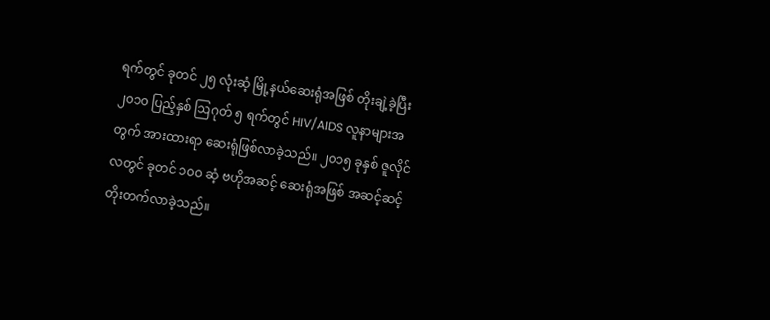ရက်တွင် ခုတင် ၂၅ လုံးဆံ့ မြို့နယ်ဆေးရုံအဖြစ် တိုးချဲ့ခဲ့ပြီး ၂၀၁၀ ပြည့်နှစ် ဩဂုတ် ၅ ရက်တွင် HIV/AIDS လူနာများအတွက် အားထားရာ ဆေးရုံဖြစ်လာခဲ့သည်။ ၂၀၁၅ ခုနှစ် ဇူလိုင်လတွင် ခုတင် ၁၀ဝ ဆံ့ ဗဟိုအဆင့် ဆေးရုံအဖြစ် အဆင့်ဆင့် တိုးတက်လာခဲ့သည်။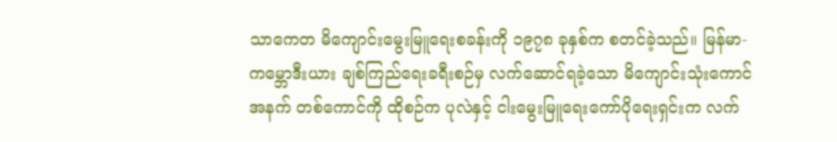သာကေတ မိကျောင်းမွေးမြူရေးစခန်းကို ၁၉၇၈ ခုနှစ်က စတင်ခဲ့သည်။ မြန်မာ-ကမ္ဘောဒီးယား ချစ်ကြည်ရေးခရီးစဉ်မှ လက်ဆောင်ရခဲ့သော မိကျောင်းသုံးကောင်အနက် တစ်ကောင်ကို ထိုစဉ်က ပုလဲနှင့် ငါးမွေးမြူရေးကော်ပိုရေးရှင်းက လက်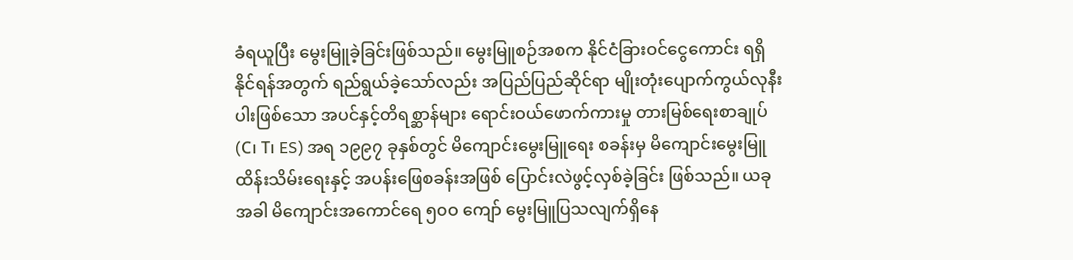ခံရယူပြီး မွေးမြူခဲ့ခြင်းဖြစ်သည်။ မွေးမြူစဉ်အစက နိုင်ငံခြားဝင်ငွေကောင်း ရရှိနိုင်ရန်အတွက် ရည်ရွယ်ခဲ့သော်လည်း အပြည်ပြည်ဆိုင်ရာ မျိုးတုံးပျောက်ကွယ်လုနီးပါးဖြစ်သော အပင်နှင့်တိရစ္ဆာန်များ ရောင်းဝယ်ဖောက်ကားမှု တားမြစ်ရေးစာချုပ် (C၊ T၊ ES) အရ ၁၉၉၇ ခုနှစ်တွင် မိကျောင်းမွေးမြူရေး စခန်းမှ မိကျောင်းမွေးမြူထိန်းသိမ်းရေးနှင့် အပန်းဖြေစခန်းအဖြစ် ပြောင်းလဲဖွင့်လှစ်ခဲ့ခြင်း ဖြစ်သည်။ ယခုအခါ မိကျောင်းအကောင်ရေ ၅၀ဝ ကျော် မွေးမြူပြသလျက်ရှိနေ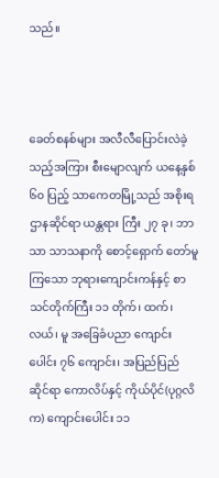သည်။



ခေတ်စနစ်များ အလီလီပြောင်းလဲခဲ့သည့်အကြား စီးမျောလျက် ယနေ့နှစ် ၆၀ ပြည့် သာကေတမြို့သည် အစိုးရဌာနဆိုင်ရာ ယန္တရား ကြီး ၂၇ ခု၊ ဘာသာ သာသနာကို စောင့်ရှောက် တော်မူကြသော ဘုရားကျောင်းကန်နှင့် စာသင်တိုက်ကြီး ၁၁ တိုက်၊ ထက်၊ လယ်၊ မူ အခြေခံပညာ ကျောင်းပေါင်း ၇၆ ကျောင်း၊ အပြည်ပြည်ဆိုင်ရာ ကောလိပ်နှင့် ကိုယ်ပိုင်(ပုဂ္ဂလိက) ကျောင်းပေါင်း ၁၁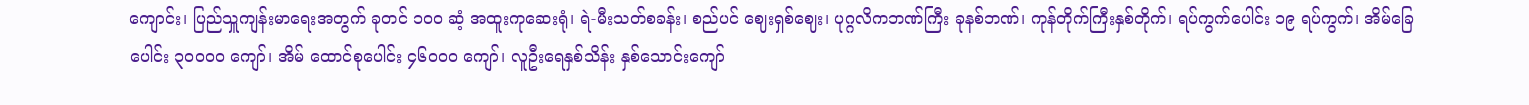ကျောင်း၊ ပြည်သှူကျန်းမာရေးအတွက် ခုတင် ၁၀ဝ ဆံ့ အထူးကုဆေးရုံ၊ ရဲ-မီးသတ်စခန်း၊ စည်ပင် ဈေးရှစ်ဈေး၊ ပုဂ္ဂလိကဘဏ်ကြီး ခုနစ်ဘဏ်၊ ကုန်တိုက်ကြီးနှစ်တိုက်၊ ရပ်ကွက်ပေါင်း ၁၉ ရပ်ကွက်၊ အိမ်ခြေပေါင်း ၃၀ဝဝဝ ကျော်၊ အိမ် ထောင်စုပေါင်း ၄၆၀ဝဝ ကျော်၊ လူဦးရေနှစ်သိန်း နှစ်သောင်းကျော်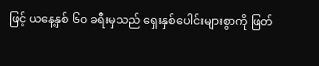ဖြင့် ယနေ့နှစ် ၆၀ ခရီးမှသည် ရှေးနှစ်ပေါင်းများစွာကို ဖြတ်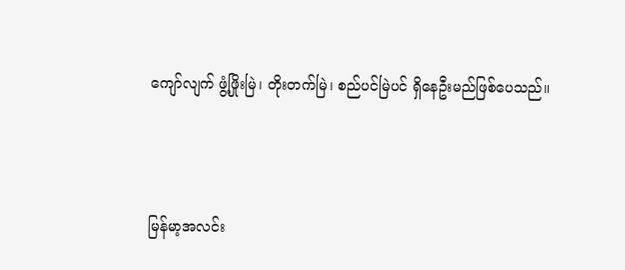ကျော်လျက် ဖွံ့ဖြိုးမြဲ၊ တိုးတက်မြဲ၊ စည်ပင်မြဲပင် ရှိနေဦးမည်ဖြစ်ပေသည်။



မြန်မာ့အလင်း